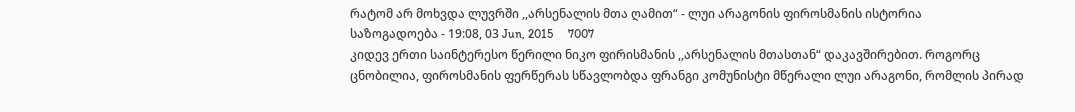რატომ არ მოხვდა ლუვრში ,,არსენალის მთა ღამით“ - ლუი არაგონის ფიროსმანის ისტორია
საზოგადოება - 19:08, 03 Jun, 2015     7007
კიდევ ერთი საინტერესო წერილი ნიკო ფირისმანის ,,არსენალის მთასთან“ დაკავშირებით. როგორც ცნობილია, ფიროსმანის ფერწერას სწავლობდა ფრანგი კომუნისტი მწერალი ლუი არაგონი, რომლის პირად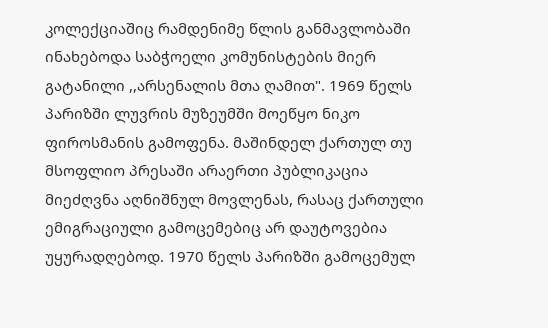კოლექციაშიც რამდენიმე წლის განმავლობაში ინახებოდა საბჭოელი კომუნისტების მიერ გატანილი ,,არსენალის მთა ღამით". 1969 წელს პარიზში ლუვრის მუზეუმში მოეწყო ნიკო ფიროსმანის გამოფენა. მაშინდელ ქართულ თუ მსოფლიო პრესაში არაერთი პუბლიკაცია მიეძღვნა აღნიშნულ მოვლენას, რასაც ქართული ემიგრაციული გამოცემებიც არ დაუტოვებია უყურადღებოდ. 1970 წელს პარიზში გამოცემულ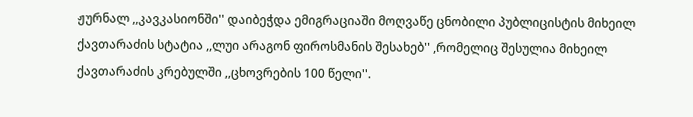ჟურნალ ,,კავკასიონში'' დაიბეჭდა ემიგრაციაში მოღვაწე ცნობილი პუბლიცისტის მიხეილ ქავთარაძის სტატია ,,ლუი არაგონ ფიროსმანის შესახებ'' ,რომელიც შესულია მიხეილ ქავთარაძის კრებულში ,,ცხოვრების 100 წელი''.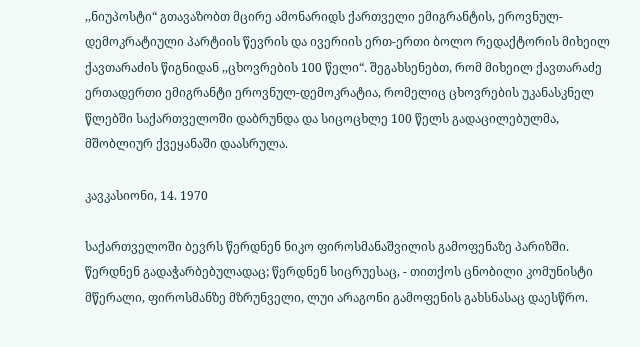,,ნიუპოსტი“ გთავაზობთ მცირე ამონარიდს ქართველი ემიგრანტის, ეროვნულ-დემოკრატიული პარტიის წევრის და ივერიის ერთ-ერთი ბოლო რედაქტორის მიხეილ ქავთარაძის წიგნიდან ,,ცხოვრების 100 წელი“. შეგახსენებთ, რომ მიხეილ ქავთარაძე ერთადერთი ემიგრანტი ეროვნულ-დემოკრატია, რომელიც ცხოვრების უკანასკნელ წლებში საქართველოში დაბრუნდა და სიცოცხლე 100 წელს გადაცილებულმა, მშობლიურ ქვეყანაში დაასრულა.

კავკასიონი, 14. 1970

საქართველოში ბევრს წერდნენ ნიკო ფიროსმანაშვილის გამოფენაზე პარიზში. წერდნენ გადაჭარბებულადაც; წერდნენ სიცრუესაც, - თითქოს ცნობილი კომუნისტი მწერალი, ფიროსმანზე მზრუნველი, ლუი არაგონი გამოფენის გახსნასაც დაესწრო.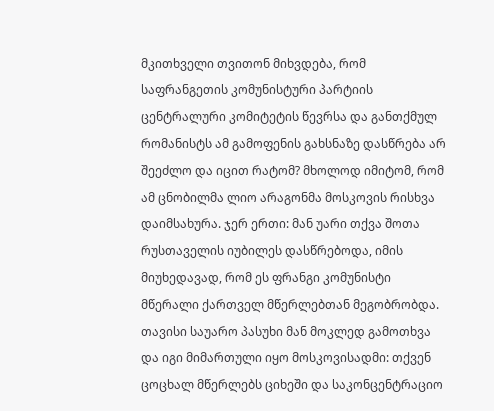მკითხველი თვითონ მიხვდება, რომ საფრანგეთის კომუნისტური პარტიის ცენტრალური კომიტეტის წევრსა და განთქმულ რომანისტს ამ გამოფენის გახსნაზე დასწრება არ შეეძლო და იცით რატომ? მხოლოდ იმიტომ, რომ ამ ცნობილმა ლიო არაგონმა მოსკოვის რისხვა დაიმსახურა. ჯერ ერთი: მან უარი თქვა შოთა რუსთაველის იუბილეს დასწრებოდა, იმის მიუხედავად, რომ ეს ფრანგი კომუნისტი მწერალი ქართველ მწერლებთან მეგობრობდა. თავისი საუარო პასუხი მან მოკლედ გამოთხვა და იგი მიმართული იყო მოსკოვისადმი: თქვენ ცოცხალ მწერლებს ციხეში და საკონცენტრაციო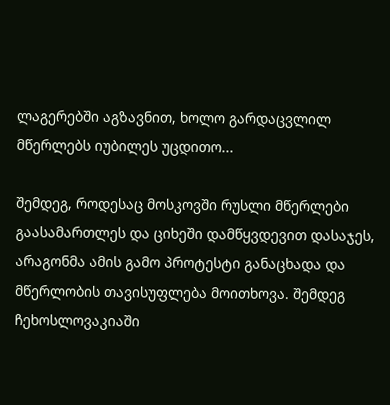ლაგერებში აგზავნით, ხოლო გარდაცვლილ მწერლებს იუბილეს უცდითო...

შემდეგ, როდესაც მოსკოვში რუსლი მწერლები გაასამართლეს და ციხეში დამწყვდევით დასაჯეს, არაგონმა ამის გამო პროტესტი განაცხადა და მწერლობის თავისუფლება მოითხოვა. შემდეგ ჩეხოსლოვაკიაში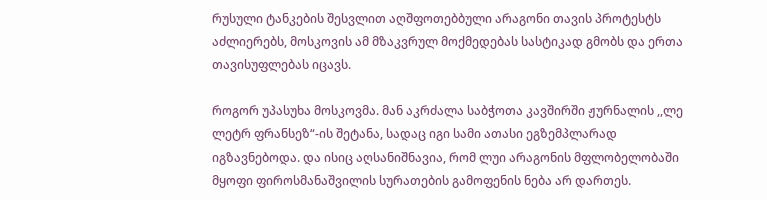რუსული ტანკების შესვლით აღშფოთებბული არაგონი თავის პროტესტს აძლიერებს, მოსკოვის ამ მზაკვრულ მოქმედებას სასტიკად გმობს და ერთა თავისუფლებას იცავს.

როგორ უპასუხა მოსკოვმა. მან აკრძალა საბჭოთა კავშირში ჟურნალის ,,ლე ლეტრ ფრანსეზ“-ის შეტანა, სადაც იგი სამი ათასი ეგზემპლარად იგზავნებოდა. და ისიც აღსანიშნავია, რომ ლუი არაგონის მფლობელობაში მყოფი ფიროსმანაშვილის სურათების გამოფენის ნება არ დართეს.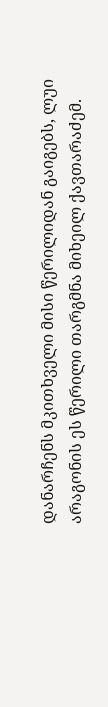დანარჩენს მკითხველი მისი წერილიდან გაიგებს, ლუი არაგონის ეს წერილი თარგმნა მიხეილ ქავთარაძემ.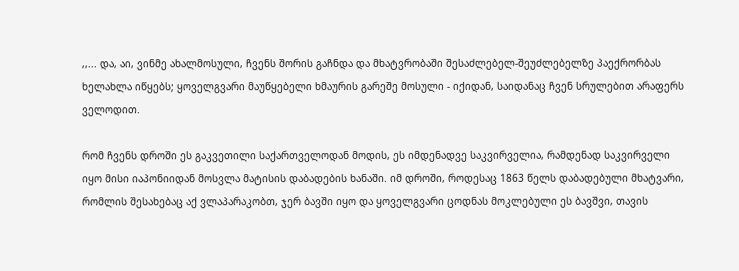,,... და, აი, ვინმე ახალმოსული, ჩვენს შორის გაჩნდა და მხატვრობაში შესაძლებელ-შეუძლებელზე პაექრორბას ხელახლა იწყებს; ყოველგვარი მაუწყებელი ხმაურის გარეშე მოსული - იქიდან, საიდანაც ჩვენ სრულებით არაფერს ველოდით.

რომ ჩვენს დროში ეს გაკვეთილი საქართველოდან მოდის, ეს იმდენადვე საკვირველია, რამდენად საკვირველი იყო მისი იაპონიიდან მოსვლა მატისის დაბადების ხანაში. იმ დროში, როდესაც 1863 წელს დაბადებული მხატვარი, რომლის შესახებაც აქ ვლაპარაკობთ, ჯერ ბავში იყო და ყოველგვარი ცოდნას მოკლებული ეს ბავშვი, თავის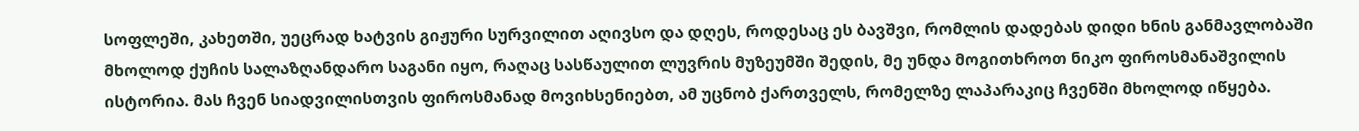სოფლეში, კახეთში, უეცრად ხატვის გიჟური სურვილით აღივსო და დღეს, როდესაც ეს ბავშვი, რომლის დადებას დიდი ხნის განმავლობაში მხოლოდ ქუჩის სალაზღანდარო საგანი იყო, რაღაც სასწაულით ლუვრის მუზეუმში შედის, მე უნდა მოგითხროთ ნიკო ფიროსმანაშვილის ისტორია. მას ჩვენ სიადვილისთვის ფიროსმანად მოვიხსენიებთ, ამ უცნობ ქართველს, რომელზე ლაპარაკიც ჩვენში მხოლოდ იწყება.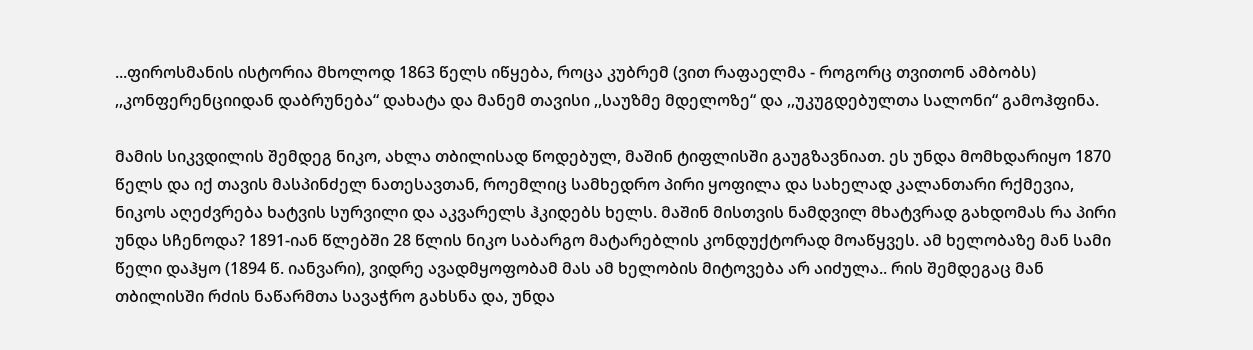...ფიროსმანის ისტორია მხოლოდ 1863 წელს იწყება, როცა კუბრემ (ვით რაფაელმა - როგორც თვითონ ამბობს) ,,კონფერენციიდან დაბრუნება“ დახატა და მანემ თავისი ,,საუზმე მდელოზე“ და ,,უკუგდებულთა სალონი“ გამოჰფინა.

მამის სიკვდილის შემდეგ ნიკო, ახლა თბილისად წოდებულ, მაშინ ტიფლისში გაუგზავნიათ. ეს უნდა მომხდარიყო 1870 წელს და იქ თავის მასპინძელ ნათესავთან, როემლიც სამხედრო პირი ყოფილა და სახელად კალანთარი რქმევია, ნიკოს აღეძვრება ხატვის სურვილი და აკვარელს ჰკიდებს ხელს. მაშინ მისთვის ნამდვილ მხატვრად გახდომას რა პირი უნდა სჩენოდა? 1891-იან წლებში 28 წლის ნიკო საბარგო მატარებლის კონდუქტორად მოაწყვეს. ამ ხელობაზე მან სამი წელი დაჰყო (1894 წ. იანვარი), ვიდრე ავადმყოფობამ მას ამ ხელობის მიტოვება არ აიძულა.. რის შემდეგაც მან თბილისში რძის ნაწარმთა სავაჭრო გახსნა და, უნდა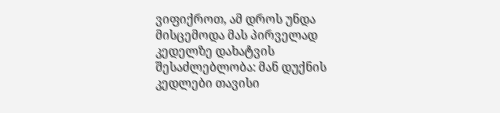ვიფიქროთ, ამ დროს უნდა მისცემოდა მას პირველად კედელზე დახატვის შესაძლებლობა: მან დუქნის კედლები თავისი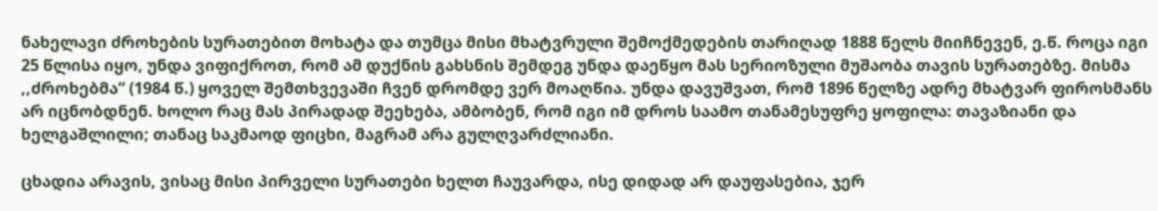ნახელავი ძროხების სურათებით მოხატა და თუმცა მისი მხატვრული შემოქმედების თარიღად 1888 წელს მიიჩნევენ, ე.წ. როცა იგი 25 წლისა იყო, უნდა ვიფიქროთ, რომ ამ დუქნის გახსნის შემდეგ უნდა დაეწყო მას სერიოზული მუშაობა თავის სურათებზე. მისმა ,,ძროხებმა“ (1984 წ.) ყოველ შემთხვევაში ჩვენ დრომდე ვერ მოაღწია. უნდა დავუშვათ, რომ 1896 წელზე ადრე მხატვარ ფიროსმანს არ იცნობდნენ. ხოლო რაც მას პირადად შეეხება, ამბობენ, რომ იგი იმ დროს საამო თანამესუფრე ყოფილა: თავაზიანი და ხელგაშლილი; თანაც საკმაოდ ფიცხი, მაგრამ არა გულღვარძლიანი.

ცხადია არავის, ვისაც მისი პირველი სურათები ხელთ ჩაუვარდა, ისე დიდად არ დაუფასებია, ჯერ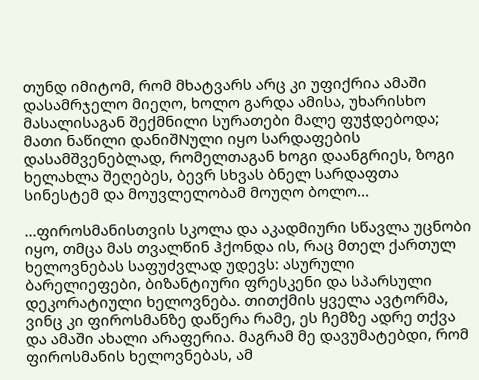თუნდ იმიტომ, რომ მხატვარს არც კი უფიქრია ამაში დასამრჯელო მიეღო, ხოლო გარდა ამისა, უხარისხო მასალისაგან შექმნილი სურათები მალე ფუჭდებოდა; მათი ნაწილი დანიშNული იყო სარდაფების დასამშვენებლად, რომელთაგან ხოგი დაანგრიეს, ზოგი ხელახლა შეღებეს, ბევრ სხვას ბნელ სარდაფთა სინესტემ და მოუვლელობამ მოუღო ბოლო...

...ფიროსმანისთვის სკოლა და აკადმიური სწავლა უცნობი იყო, თმცა მას თვალწინ ჰქონდა ის, რაც მთელ ქართულ ხელოვნებას საფუძვლად უდევს: ასურული ბარელიეფები, ბიზანტიური ფრესკენი და სპარსული დეკორატიული ხელოვნება. თითქმის ყველა ავტორმა, ვინც კი ფიროსმანზე დაწერა რამე, ეს ჩემზე ადრე თქვა და ამაში ახალი არაფერია. მაგრამ მე დავუმატებდი, რომ ფიროსმანის ხელოვნებას, ამ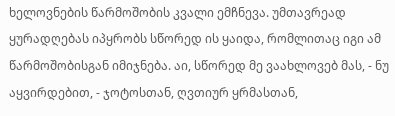ხელოვნების წარმოშობის კვალი ემჩნევა. უმთავრეად ყურადღებას იპყრობს სწორედ ის ყაიდა, რომლითაც იგი ამ წარმოშობისგან იმიჯნება. აი, სწორედ მე ვაახლოვებ მას, - ნუ აყვირდებით, - ჯოტოსთან, ღვთიურ ყრმასთან,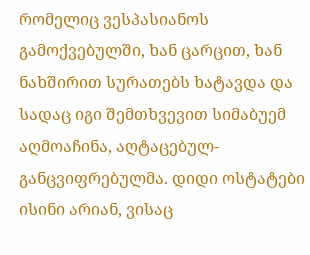რომელიც ვესპასიანოს გამოქვებულში, ხან ცარცით, ხან ნახშირით სურათებს ხატავდა და სადაც იგი შემთხვევით სიმაბუემ აღმოაჩინა, აღტაცებულ-განცვიფრებულმა. დიდი ოსტატები ისინი არიან, ვისაც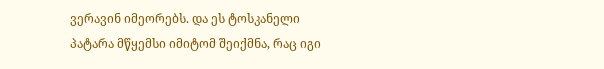ვერავინ იმეორებს. და ეს ტოსკანელი პატარა მწყემსი იმიტომ შეიქმნა, რაც იგი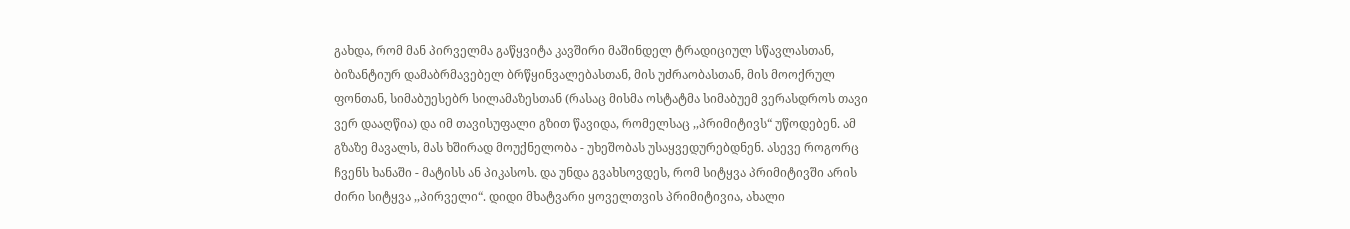გახდა, რომ მან პირველმა გაწყვიტა კავშირი მაშინდელ ტრადიციულ სწავლასთან, ბიზანტიურ დამაბრმავებელ ბრწყინვალებასთან, მის უძრაობასთან, მის მოოქრულ ფონთან, სიმაბუესებრ სილამაზესთან (რასაც მისმა ოსტატმა სიმაბუემ ვერასდროს თავი ვერ დააღწია) და იმ თავისუფალი გზით წავიდა, რომელსაც ,,პრიმიტივს“ უწოდებენ. ამ გზაზე მავალს, მას ხშირად მოუქნელობა - უხეშობას უსაყვედურებდნენ. ასევე როგორც ჩვენს ხანაში - მატისს ან პიკასოს. და უნდა გვახსოვდეს, რომ სიტყვა პრიმიტივში არის ძირი სიტყვა ,,პირველი“. დიდი მხატვარი ყოველთვის პრიმიტივია, ახალი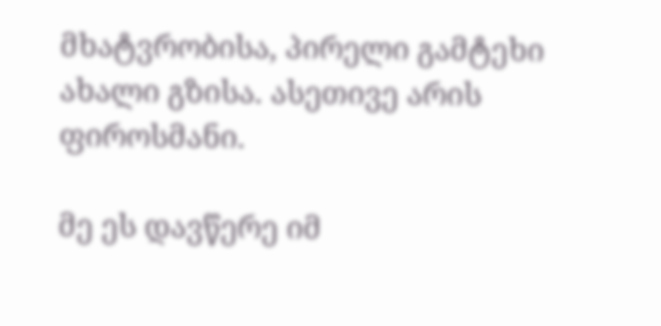მხატვრობისა, პირელი გამტეხი ახალი გზისა. ასეთივე არის ფიროსმანი.

მე ეს დავწერე იმ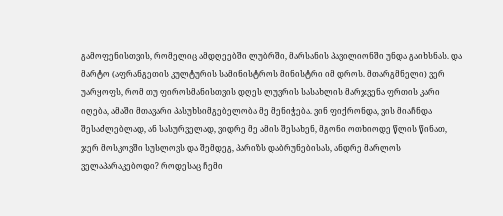გამოფენისთვის, რომელიც ამდღეებში ლუბრში, მარსანის პავილიონში უნდა გაიხსნას. და მარტო (აფრანგეთის კულტურის სამინისტროს მინისტრი იმ დროს. მთარგმნელი) ვერ უარყოფს, რომ თუ ფიროსმანისთვის დღეს ლუვრის სასახლის მარჯვენა ფრთის კარი იღება, ამაში მთავარი პასუხსიმგებელობა მე მენიჭება. ვინ ფიქრონდა, ვის მიაჩნდა შესაძლებლად, ან სასურველად, ვიდრე მე ამის შესახენ, მგონი ოთხიოდე წლის წინათ, ჯერ მოსკოვში სუსლოვს და შემდეგ, პარიზს დაბრუნებისას, ანდრე მარლოს ველაპარაკებოდი? როდესაც ჩემი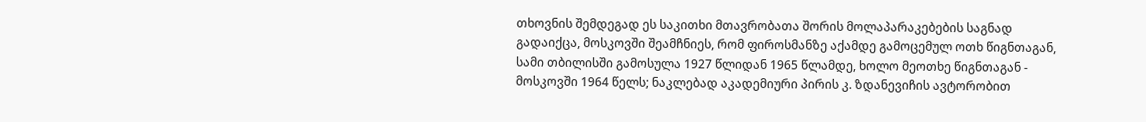თხოვნის შემდეგად ეს საკითხი მთავრობათა შორის მოლაპარაკებების საგნად გადაიქცა, მოსკოვში შეამჩნიეს, რომ ფიროსმანზე აქამდე გამოცემულ ოთხ წიგნთაგან, სამი თბილისში გამოსულა 1927 წლიდან 1965 წლამდე, ხოლო მეოთხე წიგნთაგან - მოსკოვში 1964 წელს; ნაკლებად აკადემიური პირის კ. ზდანევიჩის ავტორობით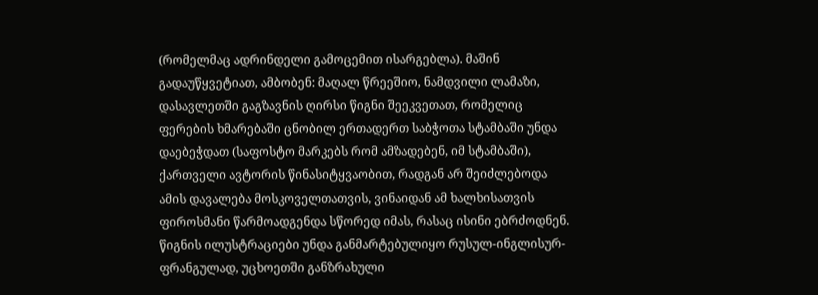(რომელმაც ადრინდელი გამოცემით ისარგებლა). მაშინ გადაუწყვეტიათ, ამბობენ: მაღალ წრეეშიო, ნამდვილი ლამაზი, დასავლეთში გაგზავნის ღირსი წიგნი შეეკვეთათ, რომელიც ფერების ხმარებაში ცნობილ ერთადერთ საბჭოთა სტამბაში უნდა დაებეჭდათ (საფოსტო მარკებს რომ ამზადებენ, იმ სტამბაში), ქართველი ავტორის წინასიტყვაობით, რადგან არ შეიძლებოდა ამის დავალება მოსკოველთათვის, ვინაიდან ამ ხალხისათვის ფიროსმანი წარმოადგენდა სწორედ იმას, რასაც ისინი ებრძოდნენ. წიგნის ილუსტრაციები უნდა განმარტებულიყო რუსულ-ინგლისურ-ფრანგულად, უცხოეთში განზრახული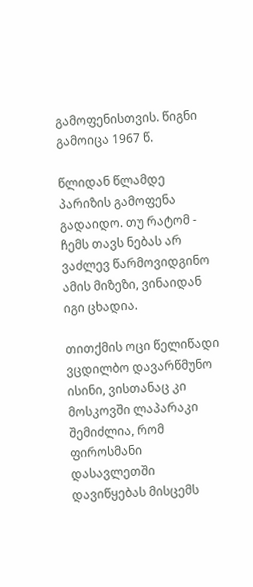გამოფენისთვის. წიგნი გამოიცა 1967 წ.

წლიდან წლამდე პარიზის გამოფენა გადაიდო. თუ რატომ - ჩემს თავს ნებას არ ვაძლევ წარმოვიდგინო ამის მიზეზი, ვინაიდან იგი ცხადია.

თითქმის ოცი წელიწადი ვცდილბო დავარწმუნო ისინი, ვისთანაც კი მოსკოვში ლაპარაკი შემიძლია, რომ ფიროსმანი დასავლეთში დავიწყებას მისცემს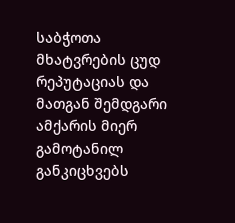საბჭოთა მხატვრების ცუდ რეპუტაციას და მათგან შემდგარი ამქარის მიერ გამოტანილ განკიცხვებს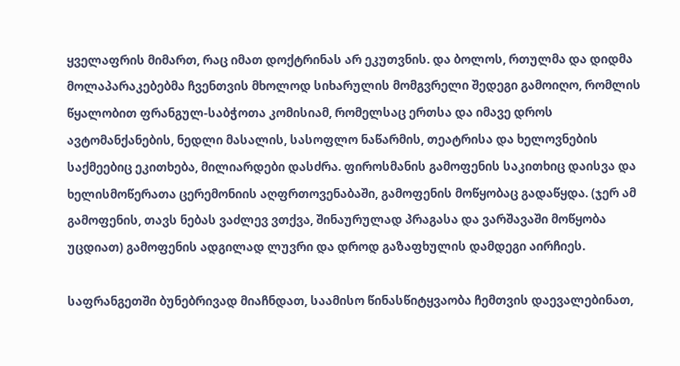ყველაფრის მიმართ, რაც იმათ დოქტრინას არ ეკუთვნის. და ბოლოს, რთულმა და დიდმა მოლაპარაკებებმა ჩვენთვის მხოლოდ სიხარულის მომგვრელი შედეგი გამოიღო, რომლის წყალობით ფრანგულ-საბჭოთა კომისიამ, რომელსაც ერთსა და იმავე დროს ავტომანქანების, ნედლი მასალის, სასოფლო ნაწარმის, თეატრისა და ხელოვნების საქმეებიც ეკითხება, მილიარდები დასძრა. ფიროსმანის გამოფენის საკითხიც დაისვა და ხელისმოწერათა ცერემონიის აღფრთოვენაბაში, გამოფენის მოწყობაც გადაწყდა. (ჯერ ამ გამოფენის, თავს ნებას ვაძლევ ვთქვა, შინაურულად პრაგასა და ვარშავაში მოწყობა უცდიათ) გამოფენის ადგილად ლუვრი და დროდ გაზაფხულის დამდეგი აირჩიეს.

საფრანგეთში ბუნებრივად მიაჩნდათ, საამისო წინასწიტყვაობა ჩემთვის დაევალებინათ,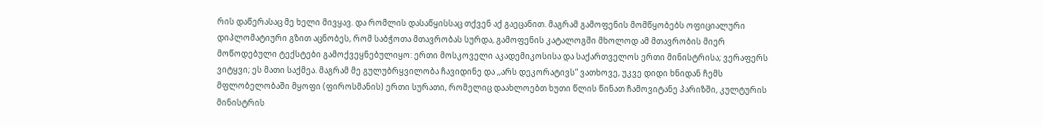რის დაწერასაც მე ხელი მივყავ. და რომლის დასაწყისსაც თქვენ აქ გაეცანით. მაგრამ გამოფენის მომწყობებს ოფიციალური დიპლომატიური გზით აცნობეს, რომ საბჭოთა მთავრობას სურდა, გამოფენის კატალოგში მხოლოდ ამ მთავრობის მიერ მოწოდებული ტექსტები გამოქვეყნებულიყო: ერთი მოსკოველი აკადემიკოსისა და საქართველოს ერთი მინისტრისა; ვერაფერს ვიტყვი; ეს მათი საქმეა. მაგრამ მე გულუბრყვილობა ჩავიდინე და ,,არს დეკორატივს“ ვათხოვე, უკვე დიდი ხნიდან ჩემს მფლობელობაში მყოფი (ფიროსმანის) ერთი სურათი, რომელიც დაახლოებთ ხუთი წლის წინათ ჩამოვიტანე პარიზში, კულტურის მინისტრის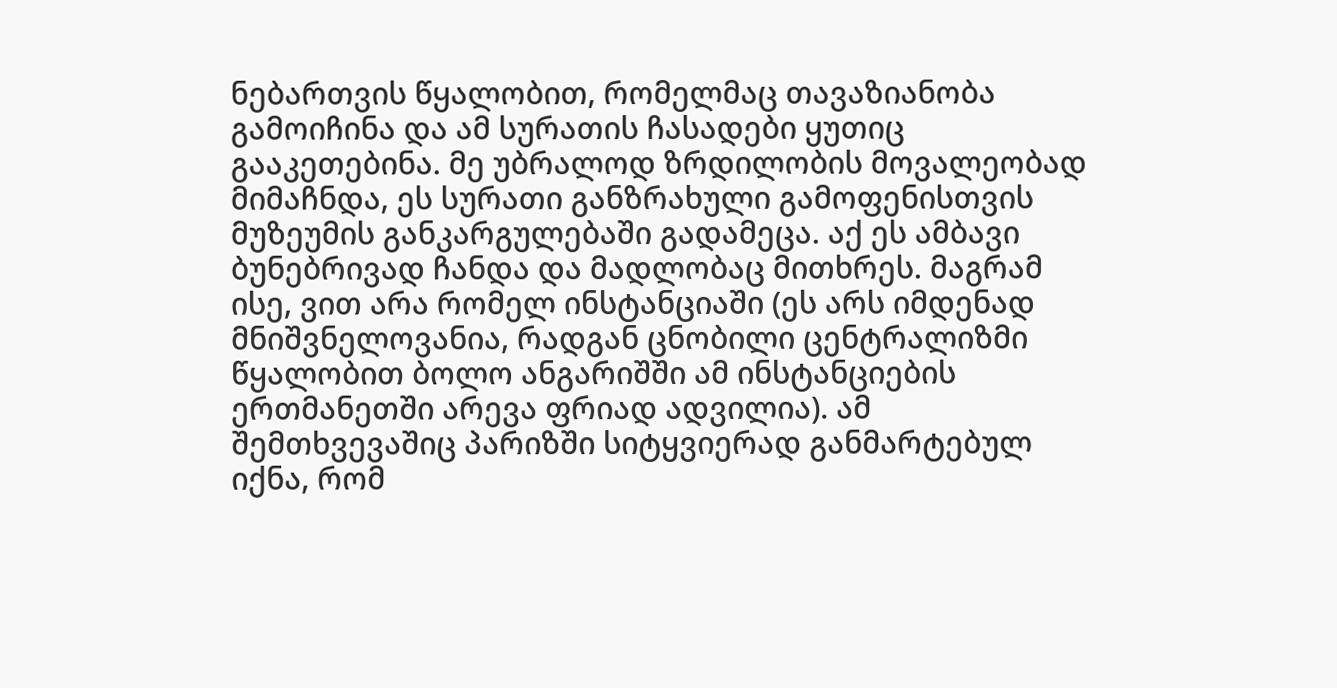ნებართვის წყალობით, რომელმაც თავაზიანობა გამოიჩინა და ამ სურათის ჩასადები ყუთიც გააკეთებინა. მე უბრალოდ ზრდილობის მოვალეობად მიმაჩნდა, ეს სურათი განზრახული გამოფენისთვის მუზეუმის განკარგულებაში გადამეცა. აქ ეს ამბავი ბუნებრივად ჩანდა და მადლობაც მითხრეს. მაგრამ ისე, ვით არა რომელ ინსტანციაში (ეს არს იმდენად მნიშვნელოვანია, რადგან ცნობილი ცენტრალიზმი წყალობით ბოლო ანგარიშში ამ ინსტანციების ერთმანეთში არევა ფრიად ადვილია). ამ შემთხვევაშიც პარიზში სიტყვიერად განმარტებულ იქნა, რომ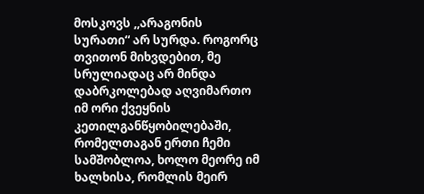მოსკოვს ,,არაგონის სურათი“ არ სურდა. როგორც თვითონ მიხვდებით, მე სრულიადაც არ მინდა დაბრკოლებად აღვიმართო იმ ორი ქვეყნის კეთილგანწყობილებაში, რომელთაგან ერთი ჩემი სამშობლოა, ხოლო მეორე იმ ხალხისა, რომლის მეირ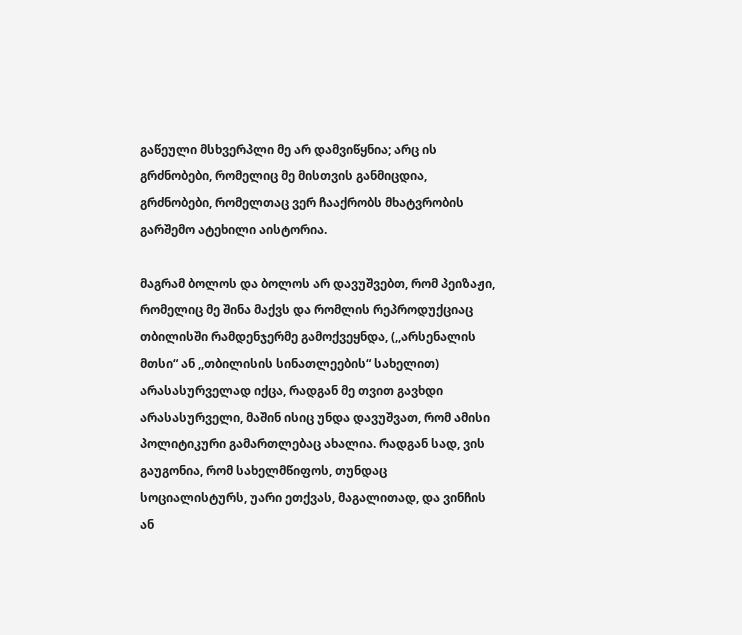გაწეული მსხვერპლი მე არ დამვიწყნია; არც ის გრძნობები, რომელიც მე მისთვის განმიცდია, გრძნობები, რომელთაც ვერ ჩააქრობს მხატვრობის გარშემო ატეხილი აისტორია.

მაგრამ ბოლოს და ბოლოს არ დავუშვებთ, რომ პეიზაჟი, რომელიც მე შინა მაქვს და რომლის რეპროდუქციაც თბილისში რამდენჯერმე გამოქვეყნდა, (,,არსენალის მთსი“ ან ,,თბილისის სინათლეების“ სახელით) არასასურველად იქცა, რადგან მე თვით გავხდი არასასურველი, მაშინ ისიც უნდა დავუშვათ, რომ ამისი პოლიტიკური გამართლებაც ახალია. რადგან სად, ვის გაუგონია, რომ სახელმწიფოს, თუნდაც სოციალისტურს, უარი ეთქვას, მაგალითად, და ვინჩის ან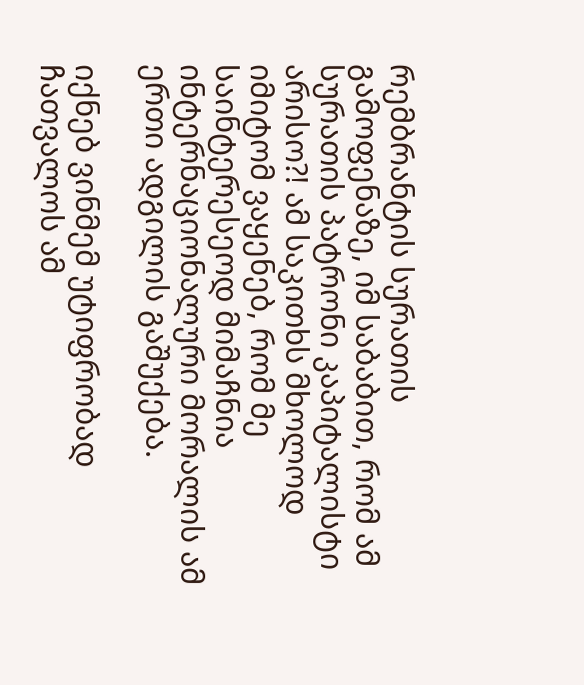რემბრანტის სურათის გამოფენაზე, იმ საბაბით, რომ ამ სურათის პატრონი კაპიტალისტი არისო?! ამ საკითხს მხოლოდ იმიტომ ვაყენებ, რომ მე საინტერესეოდ მიმაჩნია ინტერნაციონალური მორალის ამ ერთი ადგილის გაშუქება.

იქნებ ვინმემ უტიფრობად ჩათვალოს ამ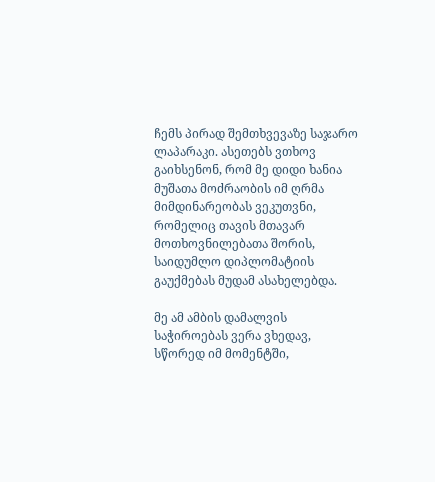ჩემს პირად შემთხვევაზე საჯარო ლაპარაკი. ასეთებს ვთხოვ გაიხსენონ, რომ მე დიდი ხანია მუშათა მოძრაობის იმ ღრმა მიმდინარეობას ვეკუთვნი, რომელიც თავის მთავარ მოთხოვნილებათა შორის, საიდუმლო დიპლომატიის გაუქმებას მუდამ ასახელებდა.

მე ამ ამბის დამალვის საჭიროებას ვერა ვხედავ, სწორედ იმ მომენტში,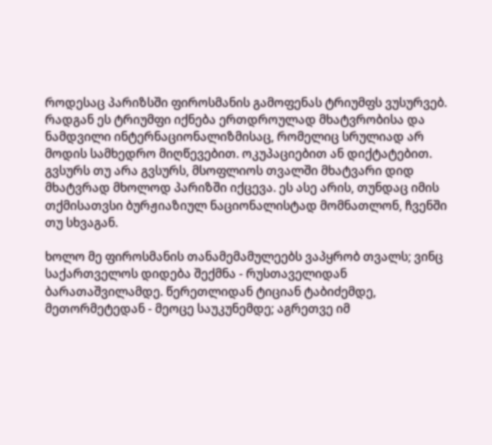როდესაც პარიზსში ფიროსმანის გამოფენას ტრიუმფს ვუსურვებ. რადგან ეს ტრიუმფი იქნება ერთდროულად მხატვრობისა და ნამდვილი ინტერნაციონალიზმისაც, რომელიც სრულიად არ მოდის სამხედრო მიღწევებით. ოკუპაციებით ან დიქტატებით. გვსურს თუ არა გვსურს, მსოფლიოს თვალში მხატვარი დიდ მხატვრად მხოლოდ პარიზში იქცევა. ეს ასე არის, თუნდაც იმის თქმისათვსი ბურჟიაზიულ ნაციონალისტად მომნათლონ, ჩვენში თუ სხვაგან.

ხოლო მე ფიროსმანის თანამემამულეებს ვაპყრობ თვალს; ვინც საქართველოს დიდება შექმნა - რუსთაველიდან ბარათაშვილამდე. წერეთლიდან ტიციან ტაბიძემდე, მეთორმეტედან - მეოცე საუკუნემდე; აგრეთვე იმ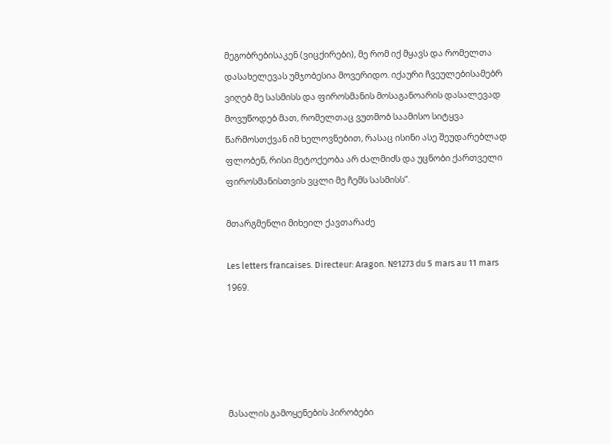მეგობრებისაკენ (ვიცქირები), მე რომ იქ მყავს და რომელთა დასახელევას უმჯობესია მოვერიდო. იქაური ჩვეულებისამებრ ვიღებ მე სასმისს და ფიროსმანის მოსაგანოარის დასალევად მოვუწოდებ მათ, რომელთაც ვუთმობ საამისო სიტყვა წარმოსთქვან იმ ხელოვნებით, რასაც ისინი ასე შეუდარებლად ფლობენ, რისი მეტოქეობა არ ძალმიძს და უცნობი ქართველი ფიროსმანისთვის ვცლი მე ჩემს სასმისს“.

მთარგმენლი მიხეილ ქავთარაძე

Les letters francaises. Directeur: Aragon. №1273 du 5 mars au 11 mars 1969.





მასალის გამოყენების პირობები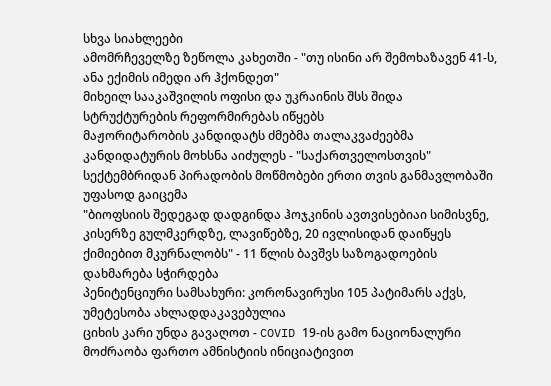სხვა სიახლეები
ამომრჩეველზე ზეწოლა კახეთში - "თუ ისინი არ შემოხაზავენ 41-ს, ანა ექიმის იმედი არ ჰქონდეთ"
მიხეილ სააკაშვილის ოფისი და უკრაინის შსს შიდა სტრუქტურების რეფორმირებას იწყებს
მაჟორიტარობის კანდიდატს ძმებმა თალაკვაძეებმა კანდიდატურის მოხსნა აიძულეს - "საქართველოსთვის"
სექტემბრიდან პირადობის მოწმობები ერთი თვის განმავლობაში უფასოდ გაიცემა
"ბიოფსიის შედეგად დადგინდა ჰოჯკინის ავთვისებიაი სიმისვნე, კისერზე გულმკერდზე, ლავიწებზე, 20 ივლისიდან დაიწყეს ქიმიებით მკურნალობს" - 11 წლის ბავშვს საზოგადოების დახმარება სჭირდება
პენიტენციური სამსახური: კორონავირუსი 105 პატიმარს აქვს, უმეტესობა ახლადდაკავებულია
ციხის კარი უნდა გავაღოთ - COVID 19-ის გამო ნაციონალური მოძრაობა ფართო ამნისტიის ინიციატივით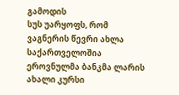გამოდის
სუს უარყოფს, რომ ვაგნერის წევრი ახლა საქართველოშია
ეროვნულმა ბანკმა ლარის ახალი კურსი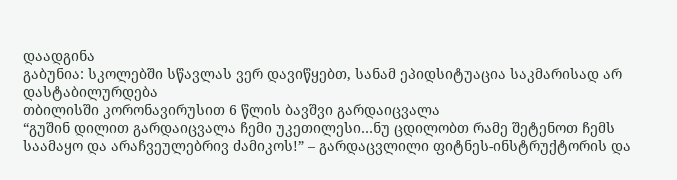დაადგინა
გაბუნია: სკოლებში სწავლას ვერ დავიწყებთ, სანამ ეპიდსიტუაცია საკმარისად არ დასტაბილურდება
თბილისში კორონავირუსით 6 წლის ბავშვი გარდაიცვალა
“გუშინ დილით გარდაიცვალა ჩემი უკეთილესი…ნუ ცდილობთ რამე შეტენოთ ჩემს საამაყო და არაჩვეულებრივ ძამიკოს!” – გარდაცვლილი ფიტნეს-ინსტრუქტორის და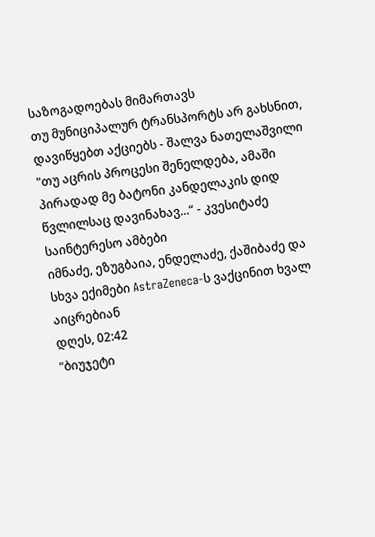საზოგადოებას მიმართავს
თუ მუნიციპალურ ტრანსპორტს არ გახსნით, დავიწყებთ აქციებს - შალვა ნათელაშვილი
"თუ აცრის პროცესი შენელდება, ამაში პირადად მე ბატონი კანდელაკის დიდ წვლილსაც დავინახავ...“ - კვესიტაძე
საინტერესო ამბები
იმნაძე, ეზუგბაია, ენდელაძე, ქაშიბაძე და სხვა ექიმები AstraZeneca-ს ვაქცინით ხვალ აიცრებიან
დღეს, 02:42
"ბიუჯეტი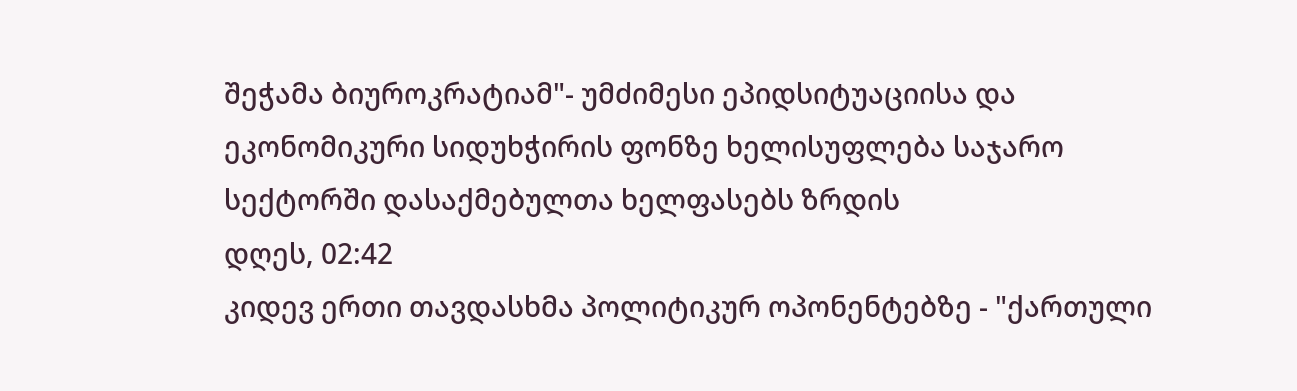შეჭამა ბიუროკრატიამ"- უმძიმესი ეპიდსიტუაციისა და ეკონომიკური სიდუხჭირის ფონზე ხელისუფლება საჯარო სექტორში დასაქმებულთა ხელფასებს ზრდის
დღეს, 02:42
კიდევ ერთი თავდასხმა პოლიტიკურ ოპონენტებზე - "ქართული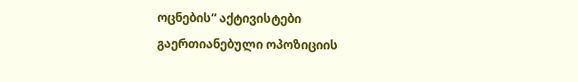ოცნების“ აქტივისტები გაერთიანებული ოპოზიციის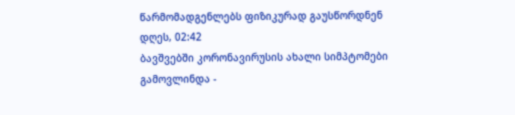წარმომადგენლებს ფიზიკურად გაუსწორდნენ
დღეს, 02:42
ბავშვებში კორონავირუსის ახალი სიმპტომები გამოვლინდა -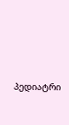პედიატრი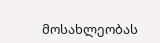მოსახლეობას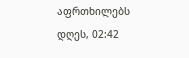აფრთხილებს
დღეს, 02:42